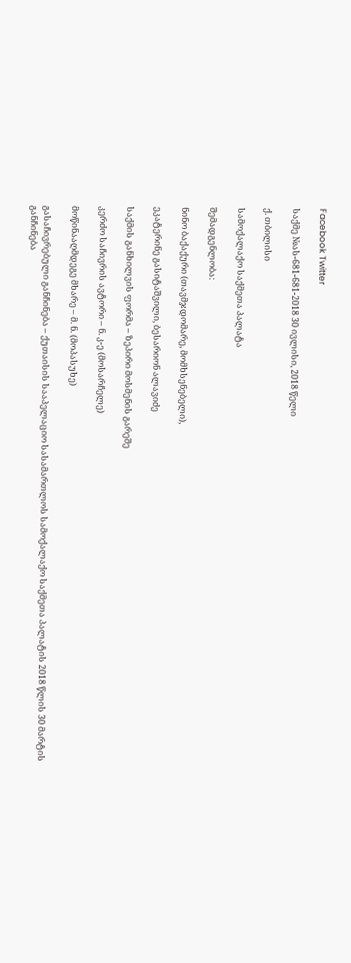Facebook Twitter

საქმე №ას-681-681-2018 30 ივლისი, 2018 წელი

ქ. თბილისი

სამოქალაქო საქმეთა პალატა

შემადგენლობა:

ნინო ბაქაქური (თავმჯდომარე, მომხსენებელი),

ეკატერინე გასიტაშვილი, ბესარიონ ალავიძე

საქმის განხილვის ფორმა – ზეპირი მოსმენის გარეშე

კერძო საჩივრის ავტორი – ნ. კ-ე (მოსარჩელე)

მოწინააღმდეგე მხარე – მ. ნ. (მოპასუხე)

გასაჩივრებული განჩინება – ქუთაისის სააპელაციო სასამართლოს სამოქალაქო საქმეთა პალატის 2018 წლის 30 მარტის განჩინება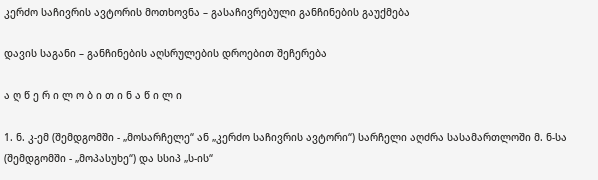კერძო საჩივრის ავტორის მოთხოვნა – გასაჩივრებული განჩინების გაუქმება

დავის საგანი – განჩინების აღსრულების დროებით შეჩერება

ა ღ წ ე რ ი ლ ო ბ ი თ ი ნ ა წ ი ლ ი

1. ნ. კ-ემ (შემდგომში - „მოსარჩელე“ ან „კერძო საჩივრის ავტორი“) სარჩელი აღძრა სასამართლოში მ. ნ-სა (შემდგომში - „მოპასუხე“) და სსიპ „ს-ის“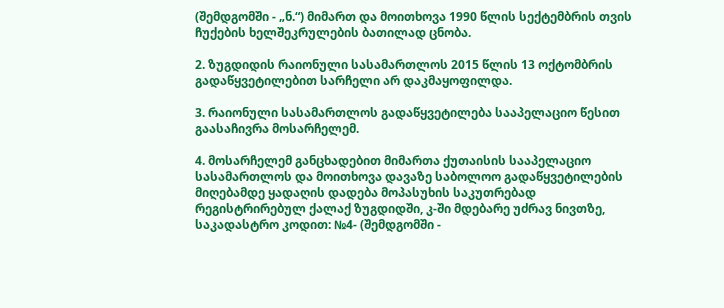(შემდგომში - „ნ.“) მიმართ და მოითხოვა 1990 წლის სექტემბრის თვის ჩუქების ხელშეკრულების ბათილად ცნობა.

2. ზუგდიდის რაიონული სასამართლოს 2015 წლის 13 ოქტომბრის გადაწყვეტილებით სარჩელი არ დაკმაყოფილდა.

3. რაიონული სასამართლოს გადაწყვეტილება სააპელაციო წესით გაასაჩივრა მოსარჩელემ.

4. მოსარჩელემ განცხადებით მიმართა ქუთაისის სააპელაციო სასამართლოს და მოითხოვა დავაზე საბოლოო გადაწყვეტილების მიღებამდე ყადაღის დადება მოპასუხის საკუთრებად რეგისტრირებულ ქალაქ ზუგდიდში, კ-ში მდებარე უძრავ ნივთზე, საკადასტრო კოდით: №4- (შემდგომში -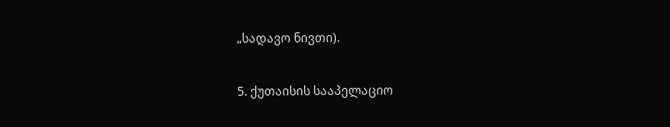„სადავო ნივთი).

5. ქუთაისის სააპელაციო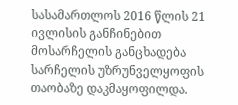სასამართლოს 2016 წლის 21 ივლისის განჩინებით მოსარჩელის განცხადება სარჩელის უზრუნველყოფის თაობაზე დაკმაყოფილდა.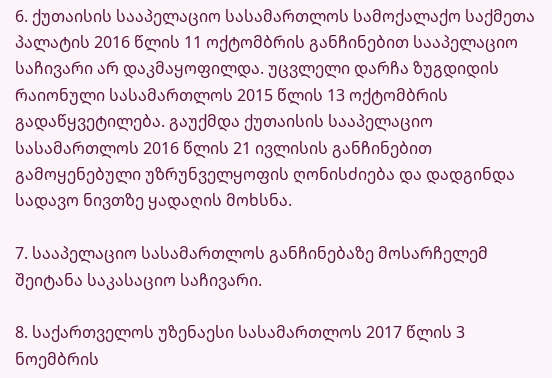6. ქუთაისის სააპელაციო სასამართლოს სამოქალაქო საქმეთა პალატის 2016 წლის 11 ოქტომბრის განჩინებით სააპელაციო საჩივარი არ დაკმაყოფილდა. უცვლელი დარჩა ზუგდიდის რაიონული სასამართლოს 2015 წლის 13 ოქტომბრის გადაწყვეტილება. გაუქმდა ქუთაისის სააპელაციო სასამართლოს 2016 წლის 21 ივლისის განჩინებით გამოყენებული უზრუნველყოფის ღონისძიება და დადგინდა სადავო ნივთზე ყადაღის მოხსნა.

7. სააპელაციო სასამართლოს განჩინებაზე მოსარჩელემ შეიტანა საკასაციო საჩივარი.

8. საქართველოს უზენაესი სასამართლოს 2017 წლის 3 ნოემბრის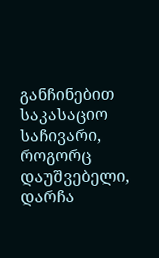განჩინებით საკასაციო საჩივარი, როგორც დაუშვებელი, დარჩა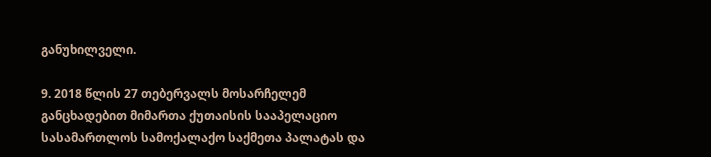განუხილველი.

9. 2018 წლის 27 თებერვალს მოსარჩელემ განცხადებით მიმართა ქუთაისის სააპელაციო სასამართლოს სამოქალაქო საქმეთა პალატას და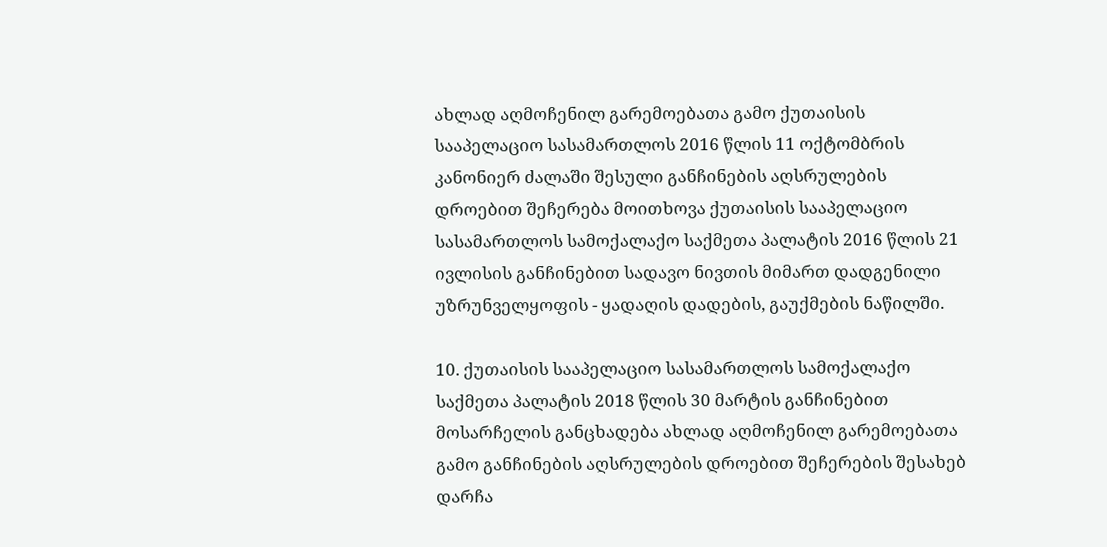ახლად აღმოჩენილ გარემოებათა გამო ქუთაისის სააპელაციო სასამართლოს 2016 წლის 11 ოქტომბრის კანონიერ ძალაში შესული განჩინების აღსრულების დროებით შეჩერება მოითხოვა ქუთაისის სააპელაციო სასამართლოს სამოქალაქო საქმეთა პალატის 2016 წლის 21 ივლისის განჩინებით სადავო ნივთის მიმართ დადგენილი უზრუნველყოფის - ყადაღის დადების, გაუქმების ნაწილში.

10. ქუთაისის სააპელაციო სასამართლოს სამოქალაქო საქმეთა პალატის 2018 წლის 30 მარტის განჩინებით მოსარჩელის განცხადება ახლად აღმოჩენილ გარემოებათა გამო განჩინების აღსრულების დროებით შეჩერების შესახებ დარჩა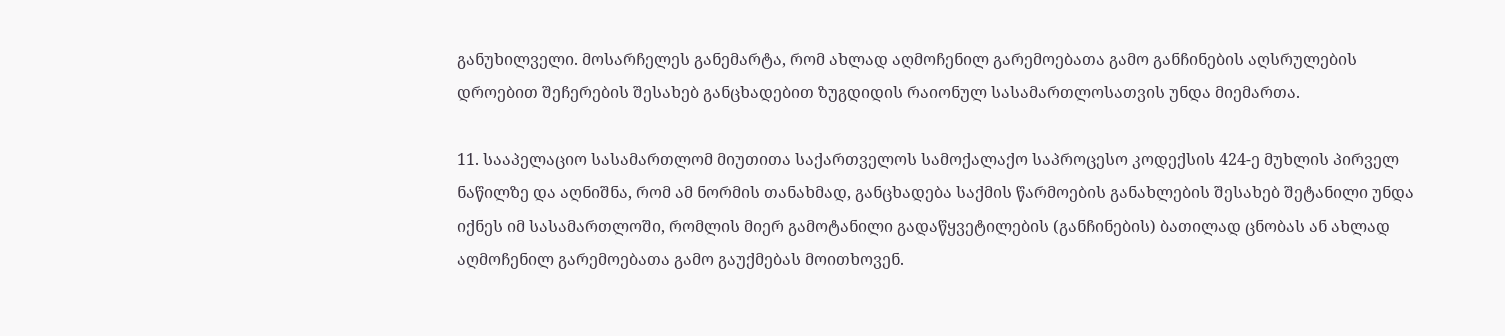განუხილველი. მოსარჩელეს განემარტა, რომ ახლად აღმოჩენილ გარემოებათა გამო განჩინების აღსრულების დროებით შეჩერების შესახებ განცხადებით ზუგდიდის რაიონულ სასამართლოსათვის უნდა მიემართა.

11. სააპელაციო სასამართლომ მიუთითა საქართველოს სამოქალაქო საპროცესო კოდექსის 424-ე მუხლის პირველ ნაწილზე და აღნიშნა, რომ ამ ნორმის თანახმად, განცხადება საქმის წარმოების განახლების შესახებ შეტანილი უნდა იქნეს იმ სასამართლოში, რომლის მიერ გამოტანილი გადაწყვეტილების (განჩინების) ბათილად ცნობას ან ახლად აღმოჩენილ გარემოებათა გამო გაუქმებას მოითხოვენ.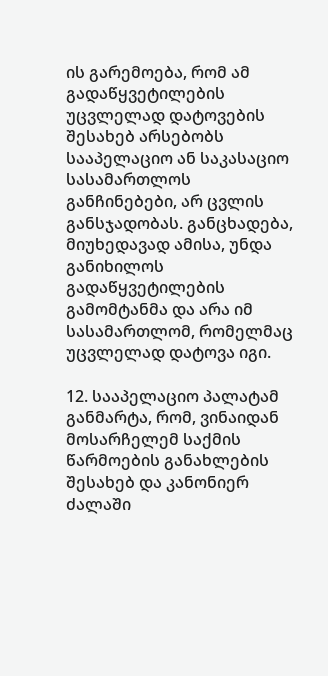ის გარემოება, რომ ამ გადაწყვეტილების უცვლელად დატოვების შესახებ არსებობს სააპელაციო ან საკასაციო სასამართლოს განჩინებები, არ ცვლის განსჯადობას. განცხადება, მიუხედავად ამისა, უნდა განიხილოს გადაწყვეტილების გამომტანმა და არა იმ სასამართლომ, რომელმაც უცვლელად დატოვა იგი.

12. სააპელაციო პალატამ განმარტა, რომ, ვინაიდან მოსარჩელემ საქმის წარმოების განახლების შესახებ და კანონიერ ძალაში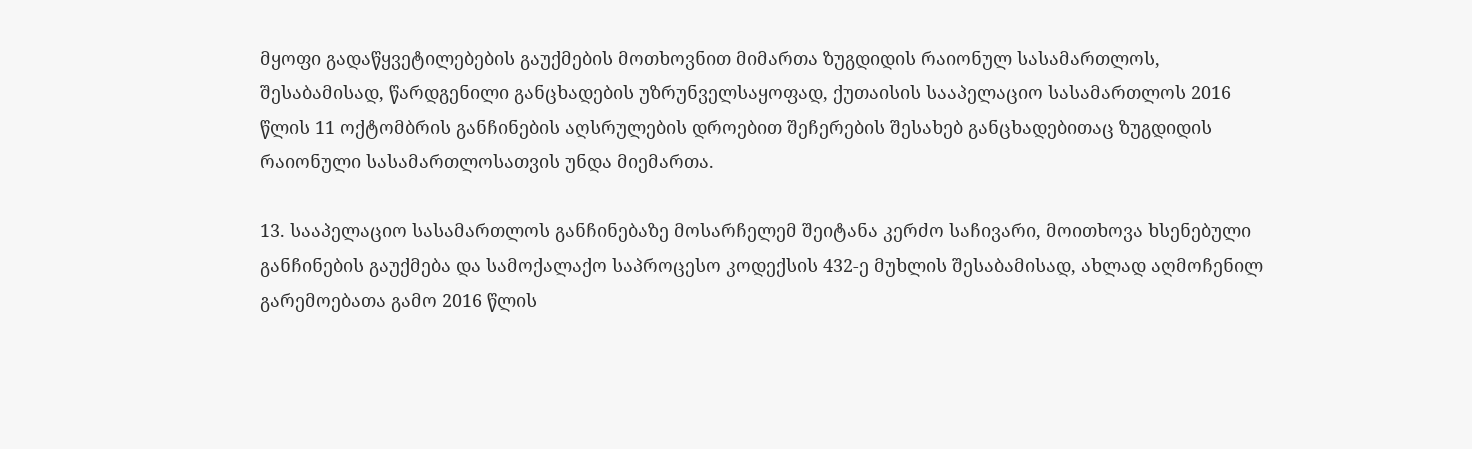მყოფი გადაწყვეტილებების გაუქმების მოთხოვნით მიმართა ზუგდიდის რაიონულ სასამართლოს, შესაბამისად, წარდგენილი განცხადების უზრუნველსაყოფად, ქუთაისის სააპელაციო სასამართლოს 2016 წლის 11 ოქტომბრის განჩინების აღსრულების დროებით შეჩერების შესახებ განცხადებითაც ზუგდიდის რაიონული სასამართლოსათვის უნდა მიემართა.

13. სააპელაციო სასამართლოს განჩინებაზე მოსარჩელემ შეიტანა კერძო საჩივარი, მოითხოვა ხსენებული განჩინების გაუქმება და სამოქალაქო საპროცესო კოდექსის 432-ე მუხლის შესაბამისად, ახლად აღმოჩენილ გარემოებათა გამო 2016 წლის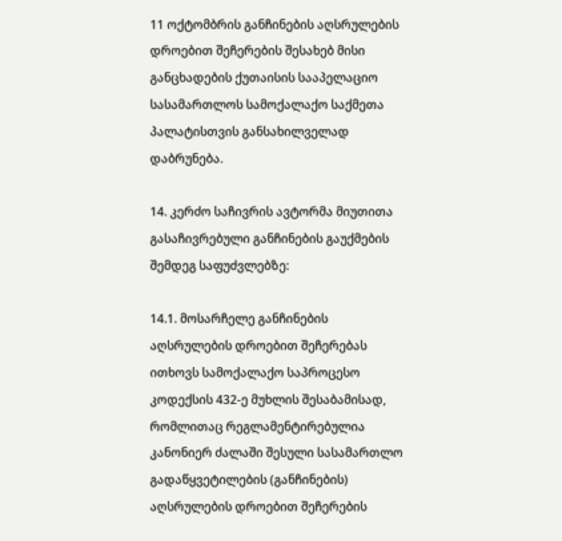11 ოქტომბრის განჩინების აღსრულების დროებით შეჩერების შესახებ მისი განცხადების ქუთაისის სააპელაციო სასამართლოს სამოქალაქო საქმეთა პალატისთვის განსახილველად დაბრუნება.

14. კერძო საჩივრის ავტორმა მიუთითა გასაჩივრებული განჩინების გაუქმების შემდეგ საფუძვლებზე:

14.1. მოსარჩელე განჩინების აღსრულების დროებით შეჩერებას ითხოვს სამოქალაქო საპროცესო კოდექსის 432-ე მუხლის შესაბამისად, რომლითაც რეგლამენტირებულია კანონიერ ძალაში შესული სასამართლო გადაწყვეტილების (განჩინების) აღსრულების დროებით შეჩერების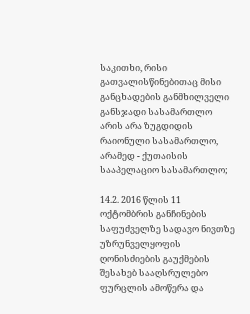საკითხი, რისი გათვალისწინებითაც მისი განცხადების განმხილველი განსჯადი სასამართლო არის არა ზუგდიდის რაიონული სასამართლო, არამედ - ქუთაისის სააპელაციო სასამართლო;

14.2. 2016 წლის 11 ოქტომბრის განჩინების საფუძველზე სადავო ნივთზე უზრუნველყოფის ღონისძიების გაუქმების შესახებ სააღსრულებო ფურცლის ამოწერა და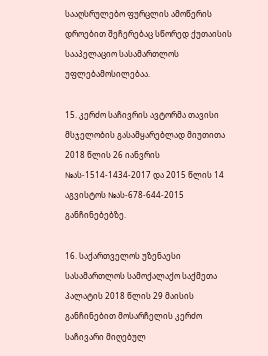სააღსრულებო ფურცლის ამოწერის დროებით შეჩერებაც სწორედ ქუთაისის სააპელაციო სასამართლოს უფლებამოსილებაა.

15. კერძო საჩივრის ავტორმა თავისი მსჯელობის გასამყარებლად მიუთითა 2018 წლის 26 იანვრის №ას-1514-1434-2017 და 2015 წლის 14 აგვისტოს №ას-678-644-2015 განჩინებებზე.

16. საქართველოს უზენაესი სასამართლოს სამოქალაქო საქმეთა პალატის 2018 წლის 29 მაისის განჩინებით მოსარჩელის კერძო საჩივარი მიღებულ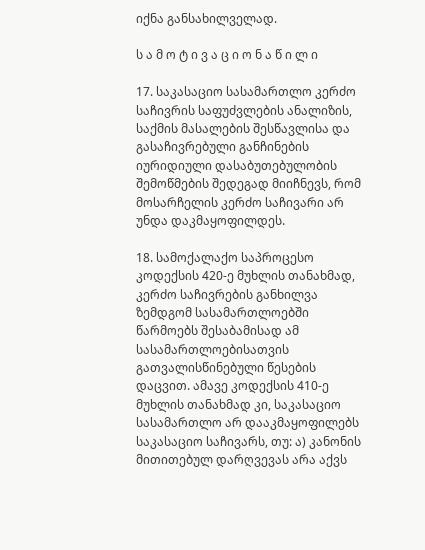იქნა განსახილველად.

ს ა მ ო ტ ი ვ ა ც ი ო ნ ა წ ი ლ ი

17. საკასაციო სასამართლო კერძო საჩივრის საფუძვლების ანალიზის, საქმის მასალების შესწავლისა და გასაჩივრებული განჩინების იურიდიული დასაბუთებულობის შემოწმების შედეგად მიიჩნევს, რომ მოსარჩელის კერძო საჩივარი არ უნდა დაკმაყოფილდეს.

18. სამოქალაქო საპროცესო კოდექსის 420-ე მუხლის თანახმად, კერძო საჩივრების განხილვა ზემდგომ სასამართლოებში წარმოებს შესაბამისად ამ სასამართლოებისათვის გათვალისწინებული წესების დაცვით. ამავე კოდექსის 410-ე მუხლის თანახმად კი, საკასაციო სასამართლო არ დააკმაყოფილებს საკასაციო საჩივარს, თუ: ა) კანონის მითითებულ დარღვევას არა აქვს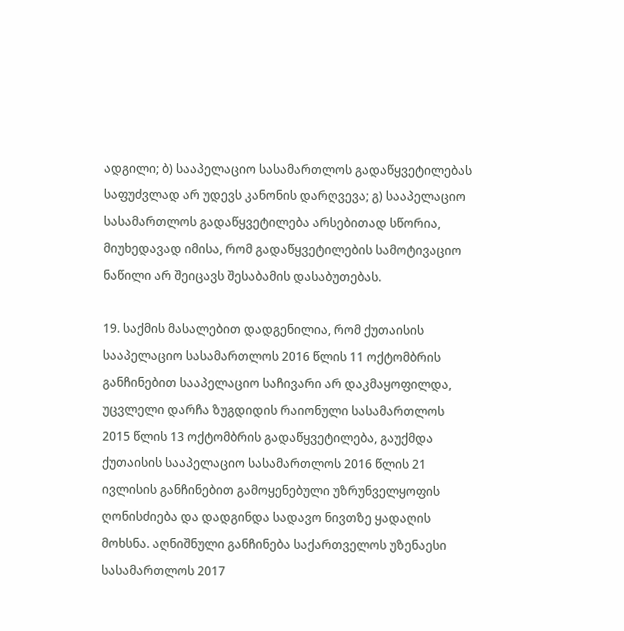ადგილი; ბ) სააპელაციო სასამართლოს გადაწყვეტილებას საფუძვლად არ უდევს კანონის დარღვევა; გ) სააპელაციო სასამართლოს გადაწყვეტილება არსებითად სწორია, მიუხედავად იმისა, რომ გადაწყვეტილების სამოტივაციო ნაწილი არ შეიცავს შესაბამის დასაბუთებას.

19. საქმის მასალებით დადგენილია, რომ ქუთაისის სააპელაციო სასამართლოს 2016 წლის 11 ოქტომბრის განჩინებით სააპელაციო საჩივარი არ დაკმაყოფილდა, უცვლელი დარჩა ზუგდიდის რაიონული სასამართლოს 2015 წლის 13 ოქტომბრის გადაწყვეტილება, გაუქმდა ქუთაისის სააპელაციო სასამართლოს 2016 წლის 21 ივლისის განჩინებით გამოყენებული უზრუნველყოფის ღონისძიება და დადგინდა სადავო ნივთზე ყადაღის მოხსნა. აღნიშნული განჩინება საქართველოს უზენაესი სასამართლოს 2017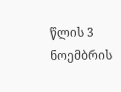წლის 3 ნოემბრის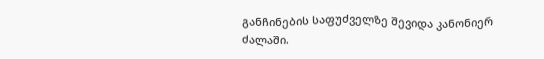განჩინების საფუძველზე შევიდა კანონიერ ძალაში.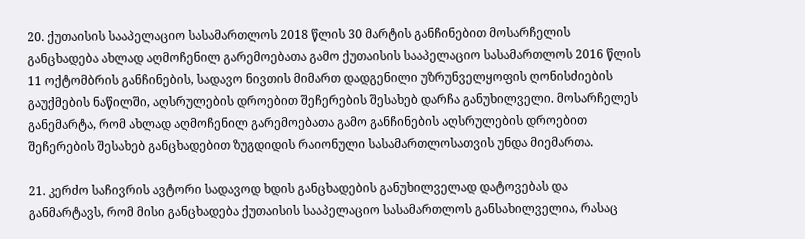20. ქუთაისის სააპელაციო სასამართლოს 2018 წლის 30 მარტის განჩინებით მოსარჩელის განცხადება ახლად აღმოჩენილ გარემოებათა გამო ქუთაისის სააპელაციო სასამართლოს 2016 წლის 11 ოქტომბრის განჩინების, სადავო ნივთის მიმართ დადგენილი უზრუნველყოფის ღონისძიების გაუქმების ნაწილში, აღსრულების დროებით შეჩერების შესახებ დარჩა განუხილველი. მოსარჩელეს განემარტა, რომ ახლად აღმოჩენილ გარემოებათა გამო განჩინების აღსრულების დროებით შეჩერების შესახებ განცხადებით ზუგდიდის რაიონული სასამართლოსათვის უნდა მიემართა.

21. კერძო საჩივრის ავტორი სადავოდ ხდის განცხადების განუხილველად დატოვებას და განმარტავს, რომ მისი განცხადება ქუთაისის სააპელაციო სასამართლოს განსახილველია, რასაც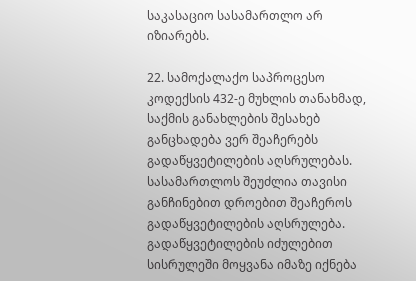საკასაციო სასამართლო არ იზიარებს.

22. სამოქალაქო საპროცესო კოდექსის 432-ე მუხლის თანახმად, საქმის განახლების შესახებ განცხადება ვერ შეაჩერებს გადაწყვეტილების აღსრულებას. სასამართლოს შეუძლია თავისი განჩინებით დროებით შეაჩეროს გადაწყვეტილების აღსრულება. გადაწყვეტილების იძულებით სისრულეში მოყვანა იმაზე იქნება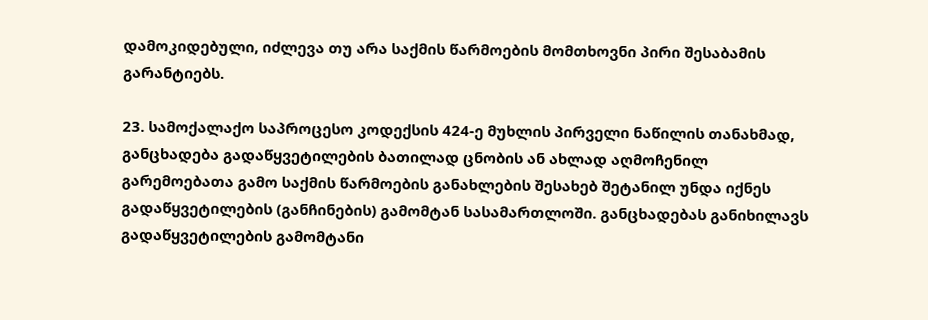დამოკიდებული, იძლევა თუ არა საქმის წარმოების მომთხოვნი პირი შესაბამის გარანტიებს.

23. სამოქალაქო საპროცესო კოდექსის 424-ე მუხლის პირველი ნაწილის თანახმად, განცხადება გადაწყვეტილების ბათილად ცნობის ან ახლად აღმოჩენილ გარემოებათა გამო საქმის წარმოების განახლების შესახებ შეტანილ უნდა იქნეს გადაწყვეტილების (განჩინების) გამომტან სასამართლოში. განცხადებას განიხილავს გადაწყვეტილების გამომტანი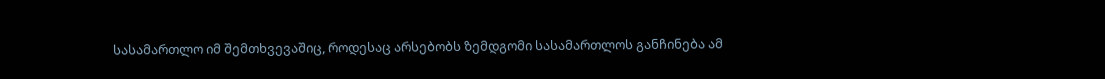სასამართლო იმ შემთხვევაშიც, როდესაც არსებობს ზემდგომი სასამართლოს განჩინება ამ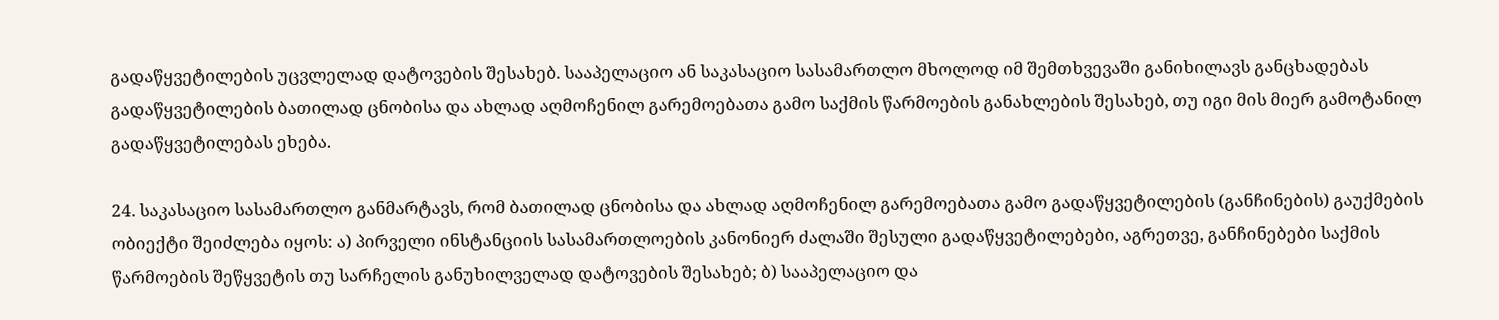გადაწყვეტილების უცვლელად დატოვების შესახებ. სააპელაციო ან საკასაციო სასამართლო მხოლოდ იმ შემთხვევაში განიხილავს განცხადებას გადაწყვეტილების ბათილად ცნობისა და ახლად აღმოჩენილ გარემოებათა გამო საქმის წარმოების განახლების შესახებ, თუ იგი მის მიერ გამოტანილ გადაწყვეტილებას ეხება.

24. საკასაციო სასამართლო განმარტავს, რომ ბათილად ცნობისა და ახლად აღმოჩენილ გარემოებათა გამო გადაწყვეტილების (განჩინების) გაუქმების ობიექტი შეიძლება იყოს: ა) პირველი ინსტანციის სასამართლოების კანონიერ ძალაში შესული გადაწყვეტილებები, აგრეთვე, განჩინებები საქმის წარმოების შეწყვეტის თუ სარჩელის განუხილველად დატოვების შესახებ; ბ) სააპელაციო და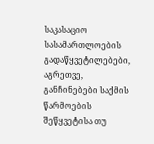საკასაციო სასამართლოების გადაწყვეტილებები, აგრეთვე, განჩინებები საქმის წარმოების შეწყვეტისა თუ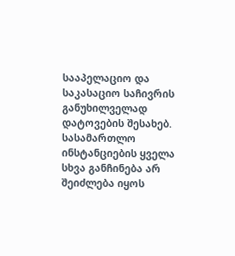სააპელაციო და საკასაციო საჩივრის განუხილველად დატოვების შესახებ. სასამართლო ინსტანციების ყველა სხვა განჩინება არ შეიძლება იყოს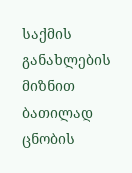საქმის განახლების მიზნით ბათილად ცნობის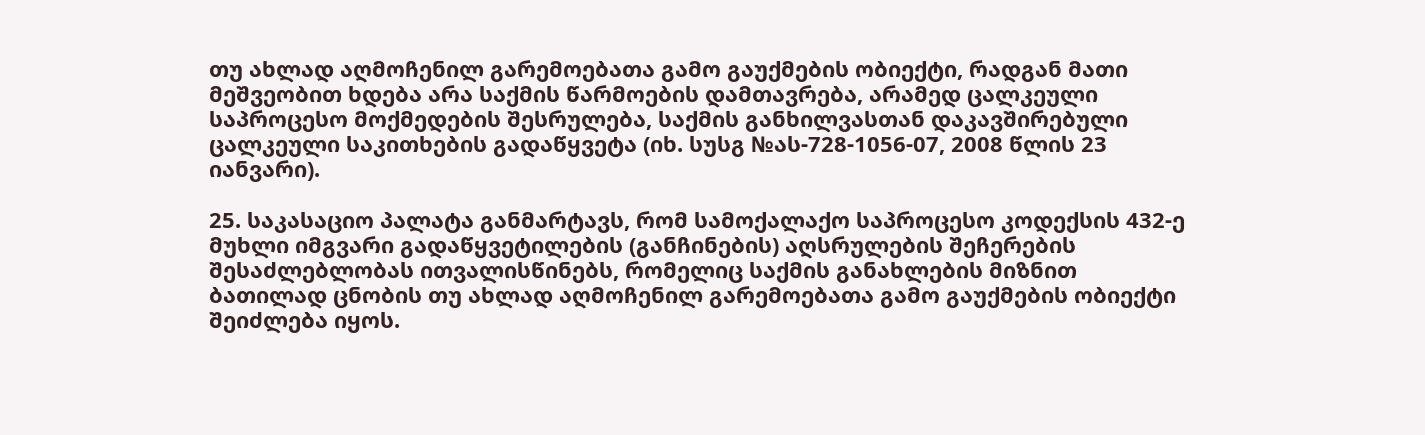თუ ახლად აღმოჩენილ გარემოებათა გამო გაუქმების ობიექტი, რადგან მათი მეშვეობით ხდება არა საქმის წარმოების დამთავრება, არამედ ცალკეული საპროცესო მოქმედების შესრულება, საქმის განხილვასთან დაკავშირებული ცალკეული საკითხების გადაწყვეტა (იხ. სუსგ №ას-728-1056-07, 2008 წლის 23 იანვარი).

25. საკასაციო პალატა განმარტავს, რომ სამოქალაქო საპროცესო კოდექსის 432-ე მუხლი იმგვარი გადაწყვეტილების (განჩინების) აღსრულების შეჩერების შესაძლებლობას ითვალისწინებს, რომელიც საქმის განახლების მიზნით ბათილად ცნობის თუ ახლად აღმოჩენილ გარემოებათა გამო გაუქმების ობიექტი შეიძლება იყოს.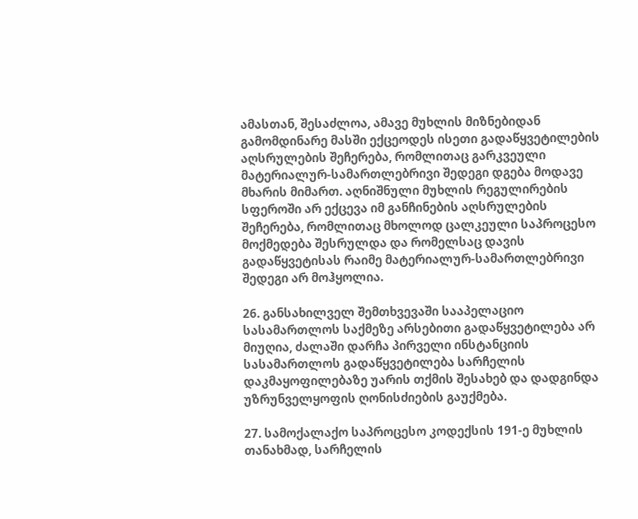ამასთან, შესაძლოა, ამავე მუხლის მიზნებიდან გამომდინარე მასში ექცეოდეს ისეთი გადაწყვეტილების აღსრულების შეჩერება, რომლითაც გარკვეული მატერიალურ-სამართლებრივი შედეგი დგება მოდავე მხარის მიმართ. აღნიშნული მუხლის რეგულირების სფეროში არ ექცევა იმ განჩინების აღსრულების შეჩერება, რომლითაც მხოლოდ ცალკეული საპროცესო მოქმედება შესრულდა და რომელსაც დავის გადაწყვეტისას რაიმე მატერიალურ-სამართლებრივი შედეგი არ მოჰყოლია.

26. განსახილველ შემთხვევაში სააპელაციო სასამართლოს საქმეზე არსებითი გადაწყვეტილება არ მიუღია, ძალაში დარჩა პირველი ინსტანციის სასამართლოს გადაწყვეტილება სარჩელის დაკმაყოფილებაზე უარის თქმის შესახებ და დადგინდა უზრუნველყოფის ღონისძიების გაუქმება.

27. სამოქალაქო საპროცესო კოდექსის 191-ე მუხლის თანახმად, სარჩელის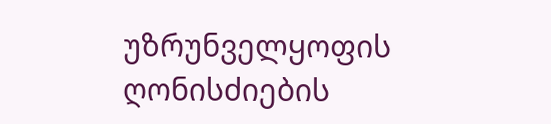უზრუნველყოფის ღონისძიების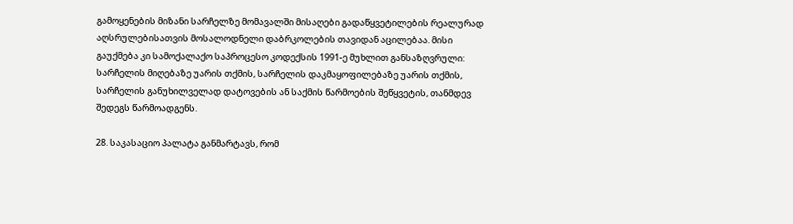გამოყენების მიზანი სარჩელზე მომავალში მისაღები გადაწყვეტილების რეალურად აღსრულებისათვის მოსალოდნელი დაბრკოლების თავიდან აცილებაა. მისი გაუქმება კი სამოქალაქო საპროცესო კოდექსის 1991-ე მუხლით განსაზღვრული: სარჩელის მიღებაზე უარის თქმის, სარჩელის დაკმაყოფილებაზე უარის თქმის, სარჩელის განუხილველად დატოვების ან საქმის წარმოების შეწყვეტის, თანმდევ შედეგს წარმოადგენს.

28. საკასაციო პალატა განმარტავს, რომ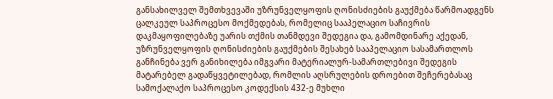განსახილველ შემთხვევაში უზრუნველყოფის ღონისძიების გაუქმება წარმოადგენს ცალკეულ საპროცესო მოქმედებას, რომელიც სააპელაციო საჩივრის დაკმაყოფილებაზე უარის თქმის თანმდევი შედეგია და, გამომდინარე აქედან, უზრუნველყოფის ღონისძიების გაუქმების შესახებ სააპელაციო სასამართლოს განჩინება ვერ განიხილება იმგვარი მატერიალურ-სამართლებივი შედეგის მატარებელ გადაწყვეტილებად, რომლის აღსრულების დროებით შეჩერებასაც სამოქალაქო საპროცესო კოდექსის 432-ე მუხლი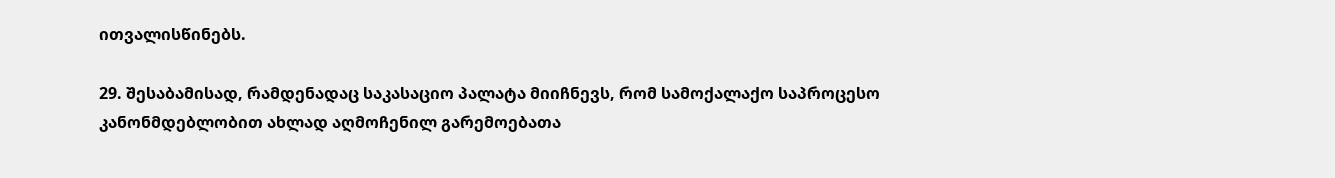ითვალისწინებს.

29. შესაბამისად, რამდენადაც საკასაციო პალატა მიიჩნევს, რომ სამოქალაქო საპროცესო კანონმდებლობით ახლად აღმოჩენილ გარემოებათა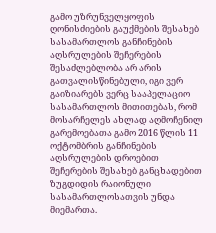გამო უზრუნველყოფის ღონისძიების გაუქმების შესახებ სასამართლოს განჩინების აღსრულების შეჩერების შესაძლებლობა არ არის გათვალისწინებული, იგი ვერ გაიზიარებს ვერც სააპელაციო სასამართლოს მითითებას, რომ მოსარჩელეს ახლად აღმოჩენილ გარემოებათა გამო 2016 წლის 11 ოქტომბრის განჩინების აღსრულების დროებით შეჩერების შესახებ განცხადებით ზუგდიდის რაიონული სასამართლოსათვის უნდა მიემართა.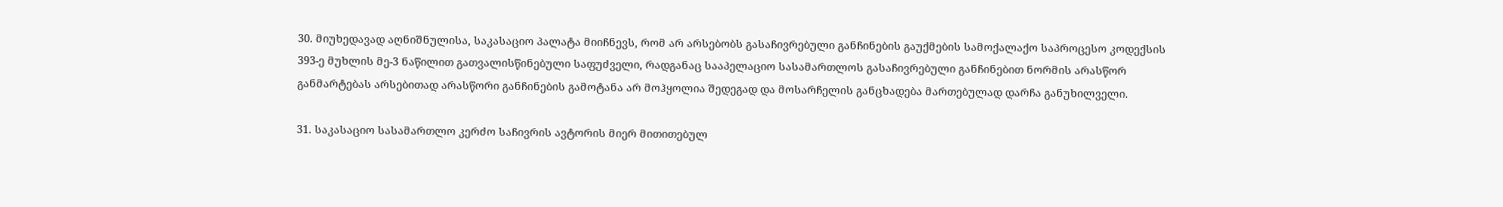30. მიუხედავად აღნიშნულისა, საკასაციო პალატა მიიჩნევს, რომ არ არსებობს გასაჩივრებული განჩინების გაუქმების სამოქალაქო საპროცესო კოდექსის 393-ე მუხლის მე-3 ნაწილით გათვალისწინებული საფუძველი, რადგანაც სააპელაციო სასამართლოს გასაჩივრებული განჩინებით ნორმის არასწორ განმარტებას არსებითად არასწორი განჩინების გამოტანა არ მოჰყოლია შედეგად და მოსარჩელის განცხადება მართებულად დარჩა განუხილველი.

31. საკასაციო სასამართლო კერძო საჩივრის ავტორის მიერ მითითებულ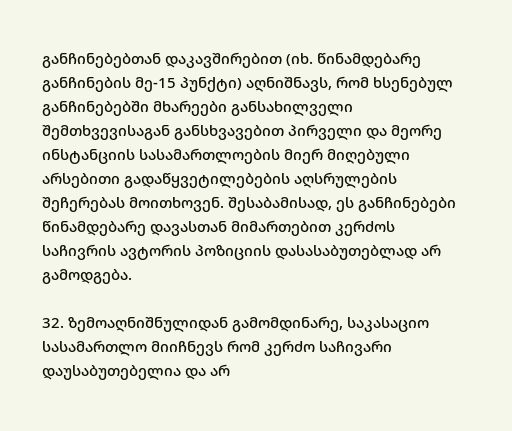განჩინებებთან დაკავშირებით (იხ. წინამდებარე განჩინების მე-15 პუნქტი) აღნიშნავს, რომ ხსენებულ განჩინებებში მხარეები განსახილველი შემთხვევისაგან განსხვავებით პირველი და მეორე ინსტანციის სასამართლოების მიერ მიღებული არსებითი გადაწყვეტილებების აღსრულების შეჩერებას მოითხოვენ. შესაბამისად, ეს განჩინებები წინამდებარე დავასთან მიმართებით კერძოს საჩივრის ავტორის პოზიციის დასასაბუთებლად არ გამოდგება.

32. ზემოაღნიშნულიდან გამომდინარე, საკასაციო სასამართლო მიიჩნევს რომ კერძო საჩივარი დაუსაბუთებელია და არ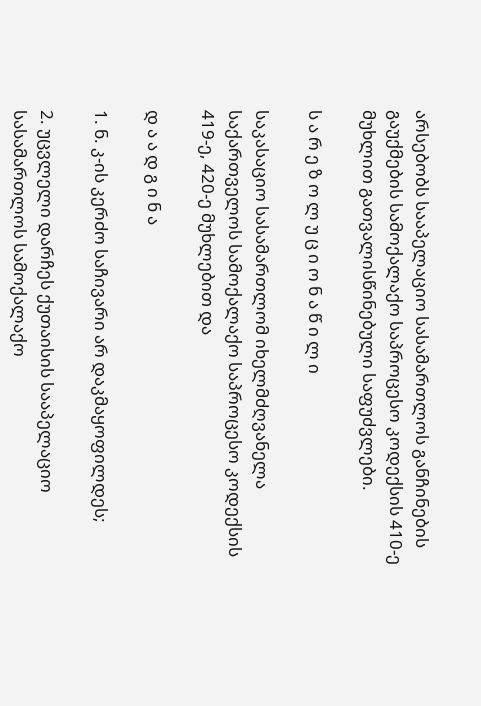არსებობს სააპელაციო სასამართლოს განჩინების გაუქმების სამოქალაქო საპროცესო კოდექსის 410-ე მუხლით გათვალისწინებული საფუძვლები.

ს ა რ ე ზ ო ლ უ ც ი ო ნ ა წ ი ლ ი

საკასაციო სასამართლომ იხელმძღვანელა საქართველოს სამოქალაქო საპროცესო კოდექსის 419-ე, 420-ე მუხლებით და

დ ა ა დ გ ი ნ ა

1. ნ. კ-ის კერძო საჩივარი არ დაკმაყოფილდეს;

2. უცვლელი დარჩეს ქუთაისის სააპელაციო სასამართლოს სამოქალაქო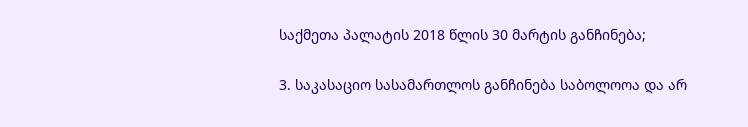საქმეთა პალატის 2018 წლის 30 მარტის განჩინება;

3. საკასაციო სასამართლოს განჩინება საბოლოოა და არ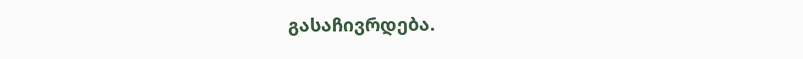გასაჩივრდება.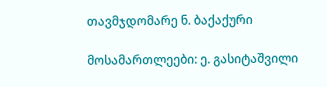თავმჯდომარე ნ. ბაქაქური

მოსამართლეები: ე. გასიტაშვილი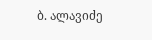ბ. ალავიძე